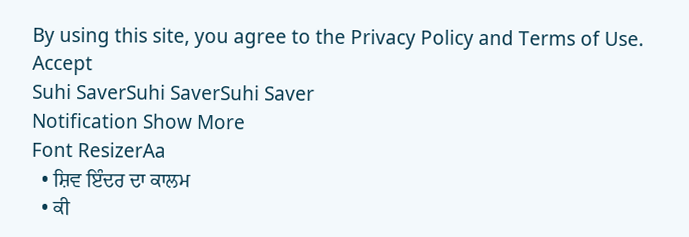By using this site, you agree to the Privacy Policy and Terms of Use.
Accept
Suhi SaverSuhi SaverSuhi Saver
Notification Show More
Font ResizerAa
  • ਸ਼ਿਵ ਇੰਦਰ ਦਾ ਕਾਲਮ
  • ਕੀ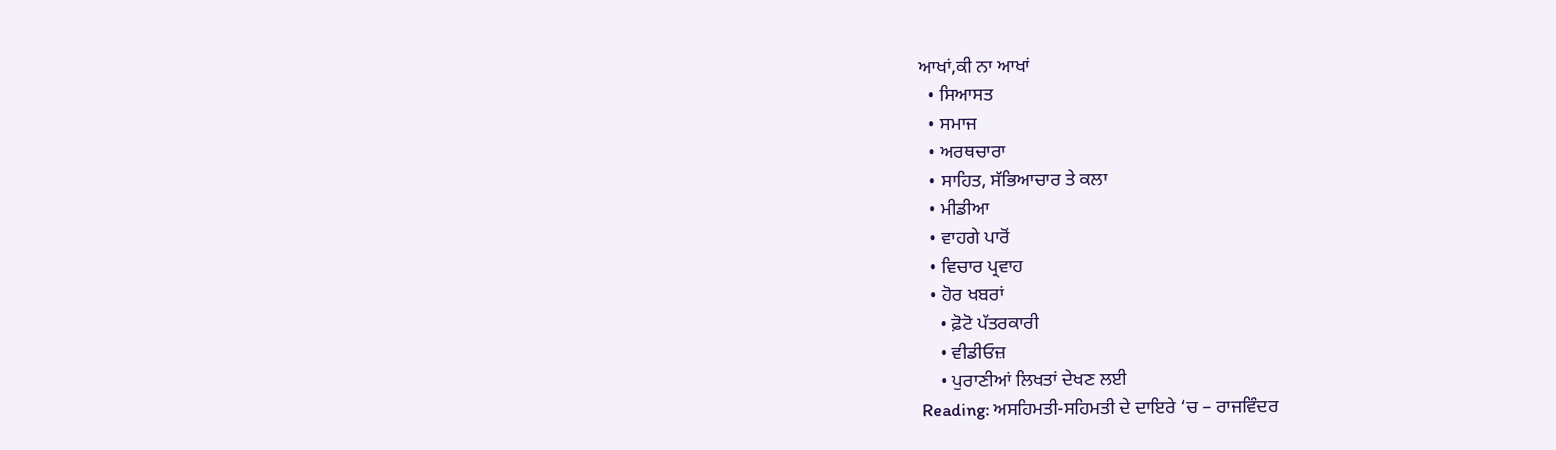ਆਖਾਂ,ਕੀ ਨਾ ਆਖਾਂ
  • ਸਿਆਸਤ
  • ਸਮਾਜ
  • ਅਰਥਚਾਰਾ
  • ਸਾਹਿਤ, ਸੱਭਿਆਚਾਰ ਤੇ ਕਲਾ
  • ਮੀਡੀਆ
  • ਵਾਹਗੇ ਪਾਰੋਂ
  • ਵਿਚਾਰ ਪ੍ਰਵਾਹ
  • ਹੋਰ ਖਬਰਾਂ
    • ਫ਼ੋਟੋ ਪੱਤਰਕਾਰੀ
    • ਵੀਡੀਓਜ਼
    • ਪੁਰਾਣੀਆਂ ਲਿਖਤਾਂ ਦੇਖਣ ਲਈ
Reading: ਅਸਹਿਮਤੀ-ਸਹਿਮਤੀ ਦੇ ਦਾਇਰੇ ‘ਚ – ਰਾਜਵਿੰਦਰ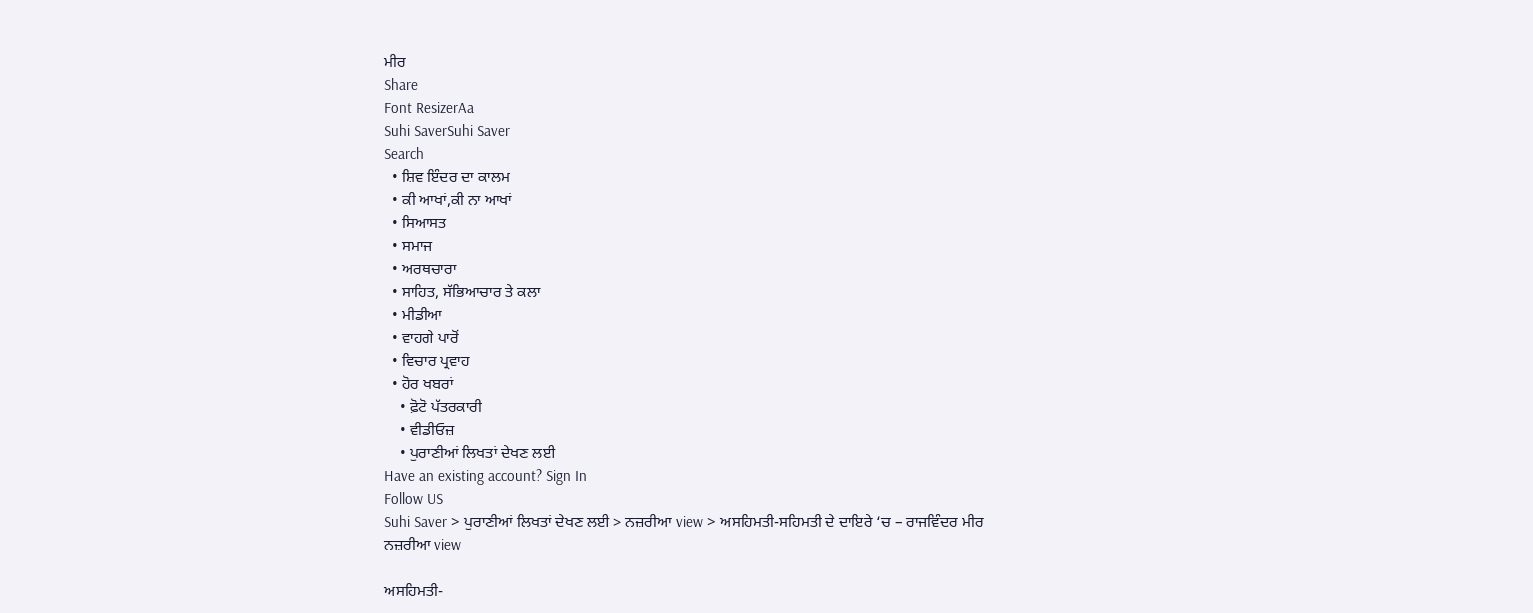ਮੀਰ
Share
Font ResizerAa
Suhi SaverSuhi Saver
Search
  • ਸ਼ਿਵ ਇੰਦਰ ਦਾ ਕਾਲਮ
  • ਕੀ ਆਖਾਂ,ਕੀ ਨਾ ਆਖਾਂ
  • ਸਿਆਸਤ
  • ਸਮਾਜ
  • ਅਰਥਚਾਰਾ
  • ਸਾਹਿਤ, ਸੱਭਿਆਚਾਰ ਤੇ ਕਲਾ
  • ਮੀਡੀਆ
  • ਵਾਹਗੇ ਪਾਰੋਂ
  • ਵਿਚਾਰ ਪ੍ਰਵਾਹ
  • ਹੋਰ ਖਬਰਾਂ
    • ਫ਼ੋਟੋ ਪੱਤਰਕਾਰੀ
    • ਵੀਡੀਓਜ਼
    • ਪੁਰਾਣੀਆਂ ਲਿਖਤਾਂ ਦੇਖਣ ਲਈ
Have an existing account? Sign In
Follow US
Suhi Saver > ਪੁਰਾਣੀਆਂ ਲਿਖਤਾਂ ਦੇਖਣ ਲਈ > ਨਜ਼ਰੀਆ view > ਅਸਹਿਮਤੀ-ਸਹਿਮਤੀ ਦੇ ਦਾਇਰੇ ‘ਚ – ਰਾਜਵਿੰਦਰ ਮੀਰ
ਨਜ਼ਰੀਆ view

ਅਸਹਿਮਤੀ-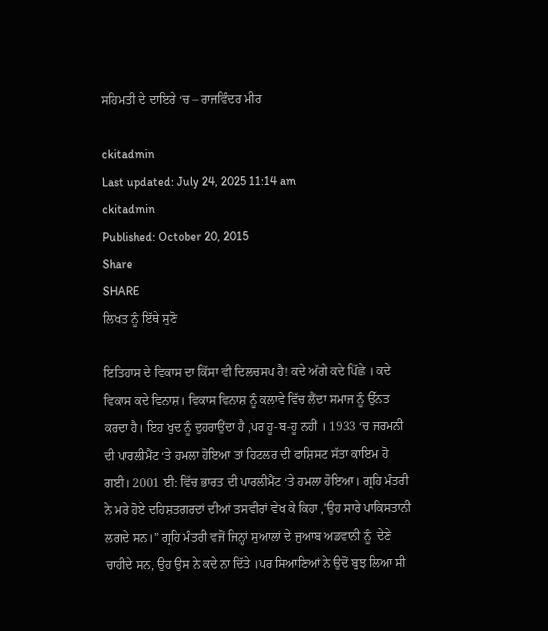ਸਹਿਮਤੀ ਦੇ ਦਾਇਰੇ ‘ਚ – ਰਾਜਵਿੰਦਰ ਮੀਰ

ckitadmin
Last updated: July 24, 2025 11:14 am
ckitadmin
Published: October 20, 2015
Share
SHARE
ਲਿਖਤ ਨੂੰ ਇੱਥੇ ਸੁਣੋ

ਇਤਿਹਾਸ ਦੇ ਵਿਕਾਸ ਦਾ ਕਿੱਸਾ ਵੀ ਦਿਲਚਸਪ ਹੈ! ਕਦੇ ਅੱਗੇ ਕਦੇ ਪਿੱਛੇ । ਕਦੇ ਵਿਕਾਸ ਕਦੇ ਵਿਨਾਸ਼। ਵਿਕਾਸ ਵਿਨਾਸ਼ ਨੂੰ ਕਲਾਵੇ ਵਿੱਚ ਲੈਂਦਾ ਸਮਾਜ ਨੂੰ ਉੱਨਤ ਕਰਦਾ ਹੈ। ਇਹ ਖੁਦ ਨੂੰ ਦੁਹਰਾਉਂਦਾ ਹੈ ,ਪਰ ਹੂ-ਬ-ਹੂ ਨਹੀਂ । 1933 ‘ਚ ਜਰਮਨੀ ਦੀ ਪਾਰਲੀਮੈਂਟ ‘ਤੇ ਹਮਲਾ ਹੋਇਆ ਤਾਂ ਹਿਟਲਰ ਦੀ ਫਾਸ਼ਿਸਟ ਸੱਤਾ ਕਾਇਮ ਹੋ ਗਈ। 2001 ਈ: ਵਿੱਚ ਭਾਰਤ ਦੀ ਪਾਰਲੀਮੈਂਟ ‘ਤੇ ਹਮਲਾ ਹੋਇਆ। ਗ੍ਰਹਿ ਮੰਤਰੀ ਨੇ ਮਰੇ ਹੋਏ ਦਹਿਸ਼ਤਗਰਦਾਂ ਦੀਆਂ ਤਸਵੀਰਾਂ ਵੇਖ ਕੇ ਕਿਹਾ ,’ਉਹ ਸਾਰੇ ਪਾਕਿਸਤਾਨੀ ਲਗਦੇ ਸਨ।” ਗ੍ਰਹਿ ਮੰਤਰੀ ਵਜੋਂ ਜਿਨ੍ਹਾਂ ਸੁਆਲਾਂ ਦੇ ਜੁਆਬ ਅਡਵਾਨੀ ਨੂੰ  ਦੇਣੇ ਚਾਹੀਦੇ ਸਨ, ਉਹ ਉਸ ਨੇ ਕਦੇ ਨਾ ਦਿੱਤੇ ।ਪਰ ਸਿਆਣਿਆਂ ਨੇ ਉਦੋਂ ਬੁਝ ਲਿਆ ਸੀ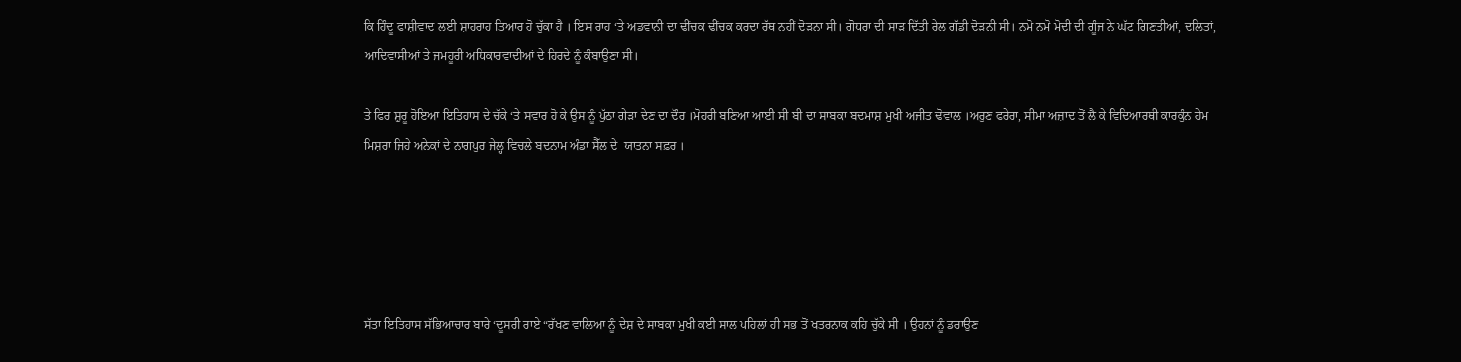ਕਿ ਹਿੰਦੂ ਫਾਸ਼ੀਵਾਦ ਲਈ ਸ਼ਾਹਰਾਹ ਤਿਆਰ ਹੋ ਚੁੱਕਾ ਹੈ । ਇਸ ਰਾਹ ‘ਤੇ ਅਡਵਾਨੀ ਦਾ ਢੀਂਚਕ ਢੀਂਚਕ ਕਰਦਾ ਰੱਥ ਨਹੀਂ ਦੋੜਨਾ ਸੀ। ਗੋਧਰਾ ਦੀ ਸਾੜ ਦਿੱਤੀ ਰੇਲ ਗੱਡੀ ਦੋੜਨੀ ਸੀ। ਨਮੋ ਨਮੋ ਮੋਦੀ ਦੀ ਗੂੰਜ ਨੇ ਘੱਟ ਗਿਣਤੀਆਂ, ਦਲਿਤਾਂ, ਆਦਿਵਾਸੀਆਂ ਤੇ ਜਮਹੂਰੀ ਅਧਿਕਾਰਵਾਦੀਆਂ ਦੇ ਹਿਰਦੇ ਨੂੰ ਕੰਬਾਉਣਾ ਸੀ।

ਤੇ ਫਿਰ ਸ਼ੁਰੂ ਹੋਇਆ ਇਤਿਹਾਸ ਦੇ ਚੱਕੇ ‘ਤੇ ਸਵਾਰ ਹੋ ਕੇ ਉਸ ਨੂੰ ਪੁੱਠਾ ਗੇੜਾ ਦੇਣ ਦਾ ਦੌਰ ।ਮੋਹਰੀ ਬਣਿਆ ਆਈ ਸੀ ਬੀ ਦਾ ਸਾਬਕਾ ਬਦਮਾਸ਼ ਮੁਖੀ ਅਜੀਤ ਢੋਵਾਲ ।ਅਰੁਣ ਫਰੇਰਾ, ਸੀਮਾ ਅਜ਼ਾਦ ਤੋਂ ਲੈ ਕੇ ਵਿਦਿਆਰਥੀ ਕਾਰਕੁੰਨ ਹੇਮ ਮਿਸ਼ਰਾ ਜਿਹੇ ਅਨੇਕਾਂ ਦੇ ਨਾਗਪੁਰ ਜੇਲ੍ਹ ਵਿਚਲੇ ਬਦਨਾਮ ਅੰਡਾ ਸੈੱਲ ਦੇ  ਯਾਤਨਾ ਸਫ਼ਰ ।





ਸੱਤਾ ਇਤਿਹਾਸ ਸੱਭਿਆਚਾਰ ਬਾਰੇ ‘ਦੂਸਰੀ ਰਾਏ “ਰੱਖਣ ਵਾਲਿਆ ਨੂੰ ਦੇਸ਼ ਦੇ ਸਾਬਕਾ ਮੁਖੀ ਕਈ ਸਾਲ ਪਹਿਲਾਂ ਹੀ ਸਭ ਤੋਂ ਖਤਰਨਾਕ ਕਹਿ ਚੁੱਕੇ ਸੀ । ਉਹਨਾਂ ਨੂੰ ਡਰਾਉਣ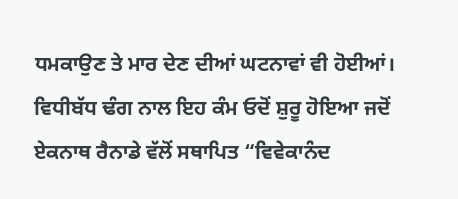ਧਮਕਾਉਣ ਤੇ ਮਾਰ ਦੇਣ ਦੀਆਂ ਘਟਨਾਵਾਂ ਵੀ ਹੋਈਆਂ। ਵਿਧੀਬੱਧ ਢੰਗ ਨਾਲ ਇਹ ਕੰਮ ਓਦੋਂ ਸ਼ੁਰੂ ਹੋਇਆ ਜਦੋਂ ਏਕਨਾਥ ਰੈਨਾਡੇ ਵੱਲੋਂ ਸਥਾਪਿਤ “ਵਿਵੇਕਾਨੰਦ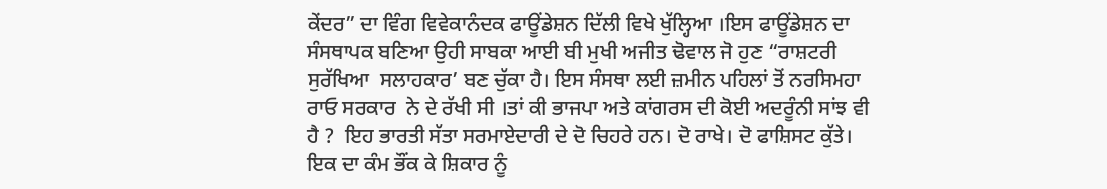ਕੇਂਦਰ” ਦਾ ਵਿੰਗ ਵਿਵੇਕਾਨੰਦਕ ਫਾਊਂਡੇਸ਼ਨ ਦਿੱਲੀ ਵਿਖੇ ਖੁੱਲ੍ਹਿਆ ।ਇਸ ਫਾਊਂਡੇਸ਼ਨ ਦਾ ਸੰਸਥਾਪਕ ਬਣਿਆ ਉਹੀ ਸਾਬਕਾ ਆਈ ਬੀ ਮੁਖੀ ਅਜੀਤ ਢੋਵਾਲ ਜੋ ਹੁਣ “ਰਾਸ਼ਟਰੀ ਸੁਰੱਖਿਆ  ਸਲਾਹਕਾਰ’ ਬਣ ਚੁੱਕਾ ਹੈ। ਇਸ ਸੰਸਥਾ ਲਈ ਜ਼ਮੀਨ ਪਹਿਲਾਂ ਤੋਂ ਨਰਸਿਮਹਾ ਰਾਓ ਸਰਕਾਰ  ਨੇ ਦੇ ਰੱਖੀ ਸੀ ।ਤਾਂ ਕੀ ਭਾਜਪਾ ਅਤੇ ਕਾਂਗਰਸ ਦੀ ਕੋਈ ਅਦਰੂੰਨੀ ਸਾਂਝ ਵੀ ਹੈ ?  ਇਹ ਭਾਰਤੀ ਸੱਤਾ ਸਰਮਾਏਦਾਰੀ ਦੇ ਦੋ ਚਿਹਰੇ ਹਨ। ਦੋ ਰਾਖੇ। ਦੋ ਫਾਸ਼ਿਸਟ ਕੁੱਤੇ। ਇਕ ਦਾ ਕੰਮ ਭੌਂਕ ਕੇ ਸ਼ਿਕਾਰ ਨੂੰ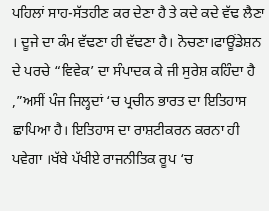ਪਹਿਲਾਂ ਸਾਹ-ਸੱਤਹੀਣ ਕਰ ਦੇਣਾ ਹੈ ਤੇ ਕਦੇ ਕਦੇ ਵੱਢ ਲੈਣਾ । ਦੂਜੇ ਦਾ ਕੰਮ ਵੱਢਣਾ ਹੀ ਵੱਢਣਾ ਹੈ। ਨੋਚਣਾ।ਫਾਊਂਡੇਸ਼ਨ ਦੇ ਪਰਚੇ “ਵਿਵੇਕ’ ਦਾ ਸੰਪਾਦਕ ਕੇ ਜੀ ਸੁਰੇਸ਼ ਕਹਿੰਦਾ ਹੈ ,”ਅਸੀਂ ਪੰਜ ਜਿਲ੍ਹਦਾਂ ‘ਚ ਪ੍ਰਚੀਨ ਭਾਰਤ ਦਾ ਇਤਿਹਾਸ ਛਾਪਿਆ ਹੈ। ਇਤਿਹਾਸ ਦਾ ਰਾਸ਼ਟੀਕਰਨ ਕਰਨਾ ਹੀ ਪਵੇਗਾ ।ਖੱਬੇ ਪੱਖੀਏ ਰਾਜਨੀਤਿਕ ਰੂਪ ‘ਚ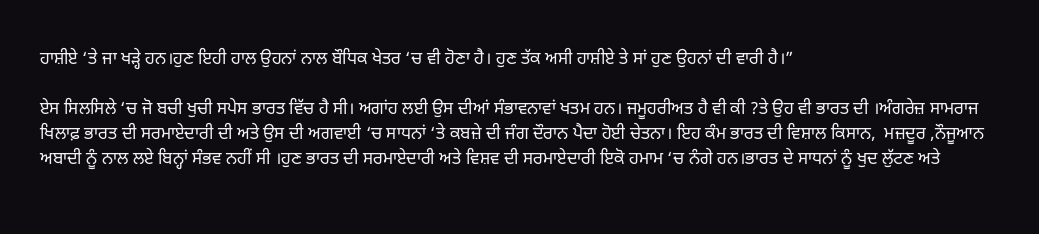ਹਾਸ਼ੀਏ ‘ਤੇ ਜਾ ਖੜ੍ਹੇ ਹਨ।ਹੁਣ ਇਹੀ ਹਾਲ ਉਹਨਾਂ ਨਾਲ ਬੌਧਿਕ ਖੇਤਰ ‘ਚ ਵੀ ਹੋਣਾ ਹੈ। ਹੁਣ ਤੱਕ ਅਸੀ ਹਾਸ਼ੀਏ ਤੇ ਸਾਂ ਹੁਣ ਉਹਨਾਂ ਦੀ ਵਾਰੀ ਹੈ।”

ਏਸ ਸਿਲਸਿਲੇ ‘ਚ ਜੋ ਬਚੀ ਖੁਚੀ ਸਪੇਸ ਭਾਰਤ ਵਿੱਚ ਹੈ ਸੀ। ਅਗਾਂਹ ਲਈ ਉਸ ਦੀਆਂ ਸੰਭਾਵਨਾਵਾਂ ਖਤਮ ਹਨ। ਜਮੂਹਰੀਅਤ ਹੈ ਵੀ ਕੀ ?ਤੇ ਉਹ ਵੀ ਭਾਰਤ ਦੀ ।ਅੰਗਰੇਜ਼ ਸਾਮਰਾਜ ਖਿਲਾਫ਼ ਭਾਰਤ ਦੀ ਸਰਮਾਏਦਾਰੀ ਦੀ ਅਤੇ ਉਸ ਦੀ ਅਗਵਾਈ ‘ਚ ਸਾਧਨਾਂ ‘ਤੇ ਕਬਜ਼ੇ ਦੀ ਜੰਗ ਦੌਰਾਨ ਪੈਦਾ ਹੋਈ ਚੇਤਨਾ। ਇਹ ਕੰਮ ਭਾਰਤ ਦੀ ਵਿਸ਼ਾਲ ਕਿਸਾਨ,  ਮਜ਼ਦੂਰ ,ਨੌਜੂਆਨ ਅਬਾਦੀ ਨੂੰ ਨਾਲ ਲਏ ਬਿਨ੍ਹਾਂ ਸੰਭਵ ਨਹੀਂ ਸੀ ।ਹੁਣ ਭਾਰਤ ਦੀ ਸਰਮਾਏਦਾਰੀ ਅਤੇ ਵਿਸ਼ਵ ਦੀ ਸਰਮਾਏਦਾਰੀ ਇਕੋ ਹਮਾਮ ‘ਚ ਨੰਗੇ ਹਨ।ਭਾਰਤ ਦੇ ਸਾਧਨਾਂ ਨੂੰ ਖੁਦ ਲੁੱਟਣ ਅਤੇ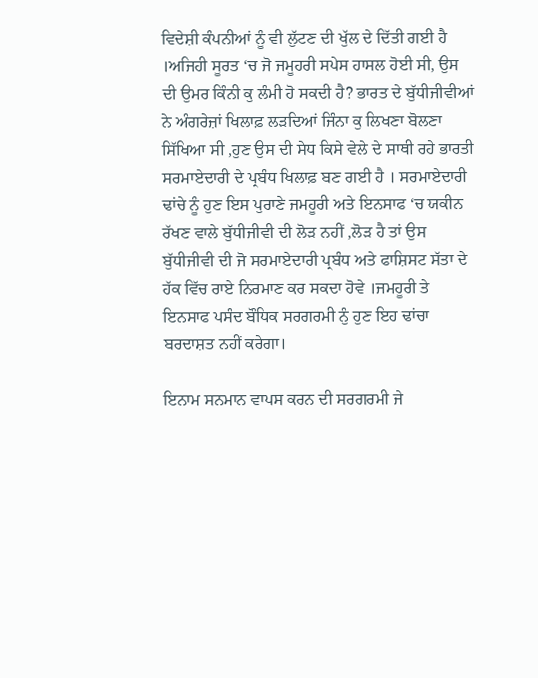ਵਿਦੇਸ਼ੀ ਕੰਪਨੀਆਂ ਨੂੰ ਵੀ ਲੁੱਟਣ ਦੀ ਖੁੱਲ ਦੇ ਦਿੱਤੀ ਗਈ ਹੈ ।ਅਜਿਹੀ ਸੂਰਤ ‘ਚ ਜੋ ਜਮੂਹਰੀ ਸਪੇਸ ਹਾਸਲ ਹੋਈ ਸੀ, ਉਸ ਦੀ ਉਮਰ ਕਿੰਨੀ ਕੁ ਲੰਮੀ ਹੋ ਸਕਦੀ ਹੈ? ਭਾਰਤ ਦੇ ਬੁੱਧੀਜੀਵੀਆਂ ਨੇ ਅੰਗਰੇਜ਼ਾਂ ਖਿਲਾਫ਼ ਲੜਦਿਆਂ ਜਿੰਨਾ ਕੁ ਲਿਖਣਾ ਬੋਲਣਾ ਸਿੱਖਿਆ ਸੀ ,ਹੁਣ ਉਸ ਦੀ ਸੇਧ ਕਿਸੇ ਵੇਲੇ ਦੇ ਸਾਥੀ ਰਹੇ ਭਾਰਤੀ ਸਰਮਾਏਦਾਰੀ ਦੇ ਪ੍ਰਬੰਧ ਖਿਲਾਫ਼ ਬਣ ਗਈ ਹੈ । ਸਰਮਾਏਦਾਰੀ ਢਾਂਚੇ ਨੂੰ ਹੁਣ ਇਸ ਪੁਰਾਣੇ ਜਮਹੂਰੀ ਅਤੇ ਇਨਸਾਫ ‘ਚ ਯਕੀਨ  ਰੱਖਣ ਵਾਲੇ ਬੁੱਧੀਜੀਵੀ ਦੀ ਲੋੜ ਨਹੀਂ ,ਲੋੜ ਹੈ ਤਾਂ ਉਸ ਬੁੱਧੀਜੀਵੀ ਦੀ ਜੋ ਸਰਮਾਏਦਾਰੀ ਪ੍ਰਬੰਧ ਅਤੇ ਫਾਸ਼ਿਸਟ ਸੱਤਾ ਦੇ ਹੱਕ ਵਿੱਚ ਰਾਏ ਨਿਰਮਾਣ ਕਰ ਸਕਦਾ ਹੋਵੇ ।ਜਮਹੂਰੀ ਤੇ ਇਨਸਾਫ ਪਸੰਦ ਬੌਧਿਕ ਸਰਗਰਮੀ ਨੁੰ ਹੁਣ ਇਹ ਢਾਂਚਾ ਬਰਦਾਸ਼ਤ ਨਹੀਂ ਕਰੇਗਾ।

ਇਨਾਮ ਸਨਮਾਨ ਵਾਪਸ ਕਰਨ ਦੀ ਸਰਗਰਮੀ ਜੇ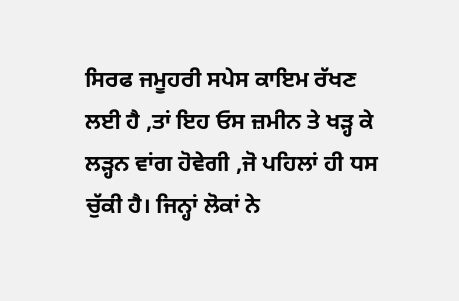ਸਿਰਫ ਜਮੂਹਰੀ ਸਪੇਸ ਕਾਇਮ ਰੱਖਣ ਲਈ ਹੈ ,ਤਾਂ ਇਹ ਓਸ ਜ਼ਮੀਨ ਤੇ ਖੜ੍ਹ ਕੇ ਲੜ੍ਹਨ ਵਾਂਗ ਹੋਵੇਗੀ ,ਜੋ ਪਹਿਲਾਂ ਹੀ ਧਸ ਚੁੱਕੀ ਹੈ। ਜਿਨ੍ਹਾਂ ਲੋਕਾਂ ਨੇ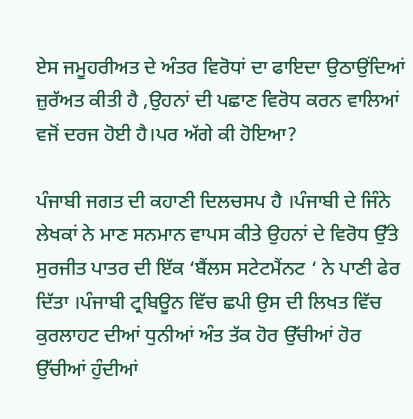ਏਸ ਜਮੂਹਰੀਅਤ ਦੇ ਅੰਤਰ ਵਿਰੋਧਾਂ ਦਾ ਫਾਇਦਾ ਉਠਾਉਂਦਿਆਂ ਜ਼ੁਰੱਅਤ ਕੀਤੀ ਹੈ ,ਉਹਨਾਂ ਦੀ ਪਛਾਣ ਵਿਰੋਧ ਕਰਨ ਵਾਲਿਆਂ ਵਜੋਂ ਦਰਜ ਹੋਈ ਹੈ।ਪਰ ਅੱਗੇ ਕੀ ਹੋਇਆ?

ਪੰਜਾਬੀ ਜਗਤ ਦੀ ਕਹਾਣੀ ਦਿਲਚਸਪ ਹੈ ।ਪੰਜਾਬੀ ਦੇ ਜਿੰਨੇ ਲੇਖਕਾਂ ਨੇ ਮਾਣ ਸਨਮਾਨ ਵਾਪਸ ਕੀਤੇ ਉਹਨਾਂ ਦੇ ਵਿਰੋਧ ਉੱਤੇ ਸੁਰਜੀਤ ਪਾਤਰ ਦੀ ਇੱਕ ‘ਬੈਂਲਸ ਸਟੇਟਮੈਂਨਟ ‘ ਨੇ ਪਾਣੀ ਫੇਰ ਦਿੱਤਾ ।ਪੰਜਾਬੀ ਟ੍ਰਬਿਊਨ ਵਿੱਚ ਛਪੀ ਉਸ ਦੀ ਲਿਖਤ ਵਿੱਚ ਕੁਰਲਾਹਟ ਦੀਆਂ ਧੁਨੀਆਂ ਅੰਤ ਤੱਕ ਹੋਰ ਉੱਚੀਆਂ ਹੋਰ ਉੱਚੀਆਂ ਹੁੰਦੀਆਂ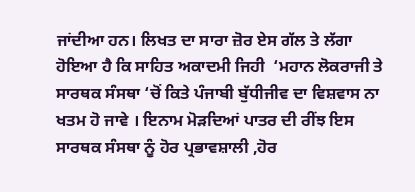ਜਾਂਦੀਆ ਹਨ। ਲਿਖਤ ਦਾ ਸਾਰਾ ਜ਼ੋਰ ਏਸ ਗੱਲ ਤੇ ਲੱਗਾ ਹੋਇਆ ਹੈ ਕਿ ਸਾਹਿਤ ਅਕਾਦਮੀ ਜਿਹੀ  ‘ਮਹਾਨ ਲੋਕਰਾਜੀ ਤੇ ਸਾਰਥਕ ਸੰਸਥਾ ‘ਚੋਂ ਕਿਤੇ ਪੰਜਾਬੀ ਬੁੱਧੀਜੀਵ ਦਾ ਵਿਸ਼ਵਾਸ ਨਾ ਖਤਮ ਹੋ ਜਾਵੇ । ਇਨਾਮ ਮੋੜਦਿਆਂ ਪਾਤਰ ਦੀ ਰੀਂਝ ਇਸ ਸਾਰਥਕ ਸੰਸਥਾ ਨੂੰ ਹੋਰ ਪ੍ਰਭਾਵਸ਼ਾਲੀ ,ਹੋਰ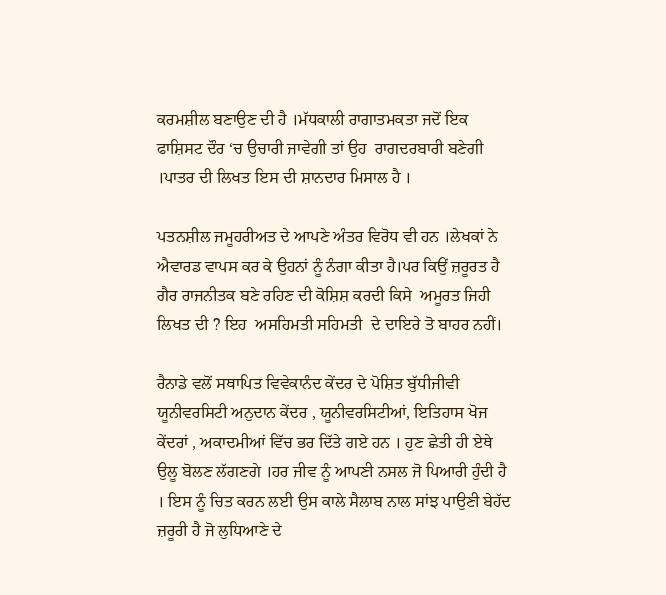ਕਰਮਸ਼ੀਲ ਬਣਾਉਣ ਦੀ ਹੈ ।ਮੱਧਕਾਲੀ ਰਾਗਾਤਮਕਤਾ ਜਦੋਂ ਇਕ  ਫਾਸ਼ਿਸਟ ਦੌਰ ‘ਚ ਉਚਾਰੀ ਜਾਵੇਗੀ ਤਾਂ ਉਹ  ਰਾਗਦਰਬਾਰੀ ਬਣੇਗੀ ।ਪਾਤਰ ਦੀ ਲਿਖਤ ਇਸ ਦੀ ਸ਼ਾਨਦਾਰ ਮਿਸਾਲ ਹੈ ।

ਪਤਨਸ਼ੀਲ ਜਮੂਹਰੀਅਤ ਦੇ ਆਪਣੇ ਅੰਤਰ ਵਿਰੋਧ ਵੀ ਹਨ ।ਲੇਖਕਾਂ ਨੇ ਐਵਾਰਡ ਵਾਪਸ ਕਰ ਕੇ ਉਹਨਾਂ ਨੂੰ ਨੰਗਾ ਕੀਤਾ ਹੈ।ਪਰ ਕਿਉਂ ਜ਼ਰੂਰਤ ਹੈ ਗੈਰ ਰਾਜਨੀਤਕ ਬਣੇ ਰਹਿਣ ਦੀ ਕੋਸ਼ਿਸ਼ ਕਰਦੀ ਕਿਸੇ  ਅਮੂਰਤ ਜਿਹੀ ਲਿਖਤ ਦੀ ? ਇਹ  ਅਸਹਿਮਤੀ ਸਹਿਮਤੀ  ਦੇ ਦਾਇਰੇ ਤੋ ਬਾਹਰ ਨਹੀਂ।

ਰੈਨਾਡੇ ਵਲੋਂ ਸਥਾਪਿਤ ਵਿਵੇਕਾਨੰਦ ਕੇਂਦਰ ਦੇ ਪੋਸ਼ਿਤ ਬੁੱਧੀਜੀਵੀ ਯੂਨੀਵਰਸਿਟੀ ਅਨੁਦਾਨ ਕੇਂਦਰ , ਯੂਨੀਵਰਸਿਟੀਆਂ, ਇਤਿਹਾਸ ਖੋਜ ਕੇਂਦਰਾਂ , ਅਕਾਦਮੀਆਂ ਵਿੱਚ ਭਰ ਦਿੱਤੇ ਗਏ ਹਨ । ਹੁਣ ਛੇਤੀ ਹੀ ਏਥੇ ਉਲੂ ਬੋਲਣ ਲੱਗਣਗੇ ।ਹਰ ਜੀਵ ਨੂੰ ਆਪਣੀ ਨਸਲ ਜੋ ਪਿਆਰੀ ਹੁੰਦੀ ਹੈ । ਇਸ ਨੂੰ ਚਿਤ ਕਰਨ ਲਈ ਉਸ ਕਾਲੇ ਸੈਲਾਬ ਨਾਲ ਸਾਂਝ ਪਾਉਣੀ ਬੇਹੱਦ ਜ਼ਰੂਰੀ ਹੈ ਜੋ ਲੁਧਿਆਣੇ ਦੇ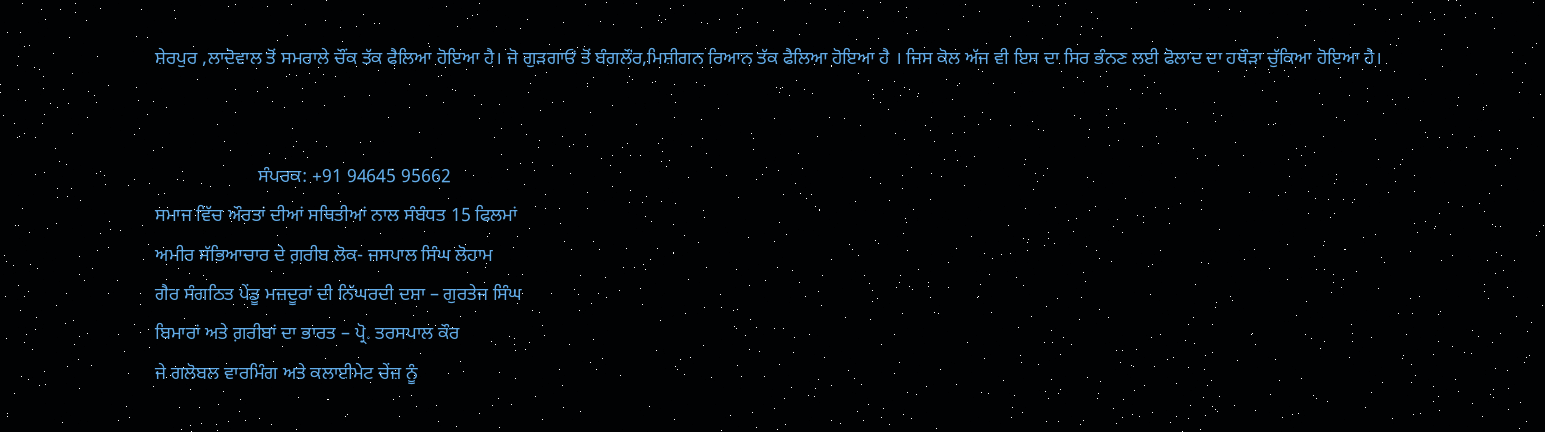ਸ਼ੇਰਪੁਰ ,ਲਾਦੋਵਾਲ ਤੋਂ ਸਮਰਾਲੇ ਚੌਂਕ ਤੱਕ ਫੈਲਿਆ ਹੋਇਆ ਹੈ। ਜੋ ਗੁੜਗਾਓਂ ਤੋਂ ਬੰਗਲੌਰ,ਮਿਸ਼ੀਗਨ ਰਿਆਨ ਤੱਕ ਫੈਲਿਆ ਹੋਇਆ ਹੈ । ਜਿਸ ਕੋਲ ਅੱਜ ਵੀ ਇਸ ਦਾ ਸਿਰ ਭੰਨਣ ਲਈ ਫੋਲਾਦ ਦਾ ਹਥੌੜਾ ਚੁੱਕਿਆ ਹੋਇਆ ਹੈ।


                      ਸੰਪਰਕ: +91 94645 95662
ਸਮਾਜ ਵਿੱਚ ਔਰਤਾਂ ਦੀਆਂ ਸਥਿਤੀਆਂ ਨਾਲ ਸੰਬੰਧਤ 15 ਫਿਲਮਾਂ
ਅਮੀਰ ਸੱਭਿਆਚਾਰ ਦੇ ਗ਼ਰੀਬ ਲੋਕ- ਜਸਪਾਲ ਸਿੰਘ ਲੋਹਾਮ
ਗੈਰ ਸੰਗਠਿਤ ਪੇਂਡੂ ਮਜ਼ਦੂਰਾਂ ਦੀ ਨਿੱਘਰਦੀ ਦਸ਼ਾ – ਗੁਰਤੇਜ ਸਿੰਘ
ਬਿਮਾਰਾਂ ਅਤੇ ਗ਼ਰੀਬਾਂ ਦਾ ਭਾਰਤ – ਪ੍ਰੋ. ਤਰਸਪਾਲ ਕੌਰ
ਜੇ ਗਲੋਬਲ ਵਾਰਮਿੰਗ ਅਤੇ ਕਲਾਈਮੇਟ ਚੇਂਜ਼ ਨੂੰ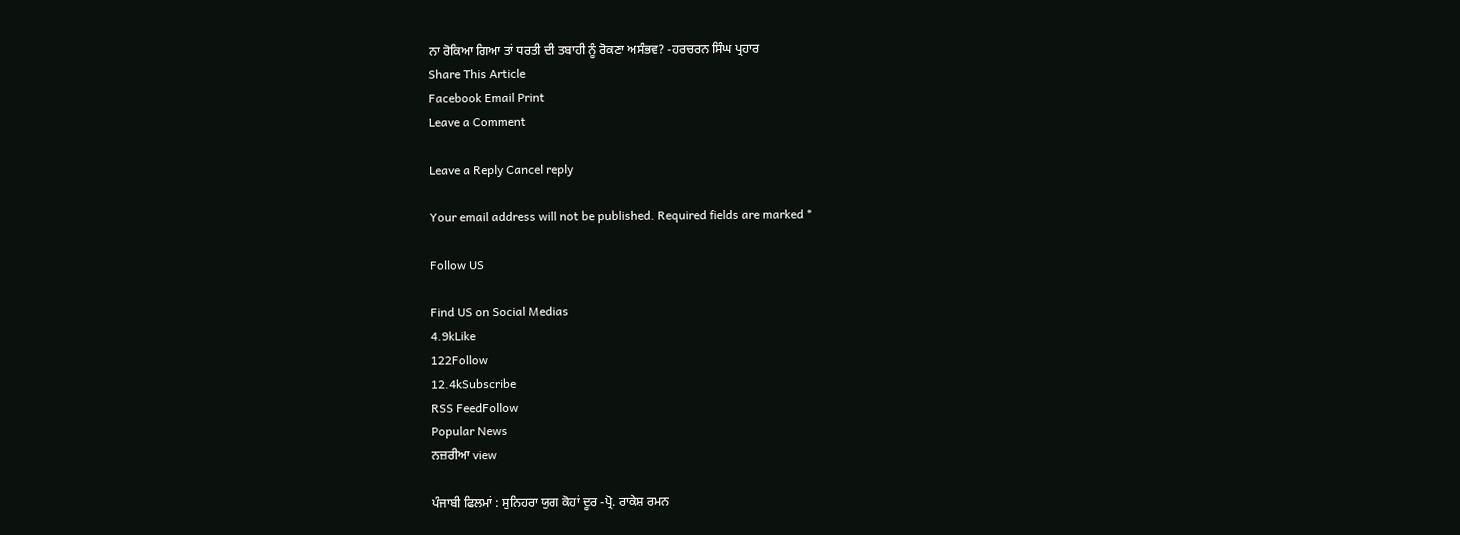ਨਾ ਰੋਕਿਆ ਗਿਆ ਤਾਂ ਧਰਤੀ ਦੀ ਤਬਾਹੀ ਨੂੰ ਰੋਕਣਾ ਅਸੰਭਵ? -ਹਰਚਰਨ ਸਿੰਘ ਪ੍ਰਹਾਰ
Share This Article
Facebook Email Print
Leave a Comment

Leave a Reply Cancel reply

Your email address will not be published. Required fields are marked *

Follow US

Find US on Social Medias
4.9kLike
122Follow
12.4kSubscribe
RSS FeedFollow
Popular News
ਨਜ਼ਰੀਆ view

ਪੰਜਾਬੀ ਫਿਲਮਾਂ : ਸੁਨਿਹਰਾ ਯੁਗ ਕੋਹਾਂ ਦੂਰ -ਪ੍ਰੋ. ਰਾਕੇਸ਼ ਰਮਨ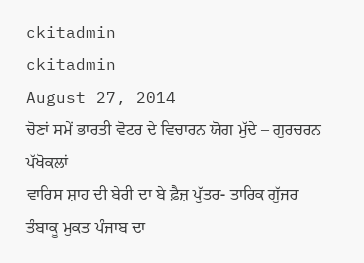ckitadmin
ckitadmin
August 27, 2014
ਚੋਣਾਂ ਸਮੇਂ ਭਾਰਤੀ ਵੋਟਰ ਦੇ ਵਿਚਾਰਨ ਯੋਗ ਮੁੱਦੇ – ਗੁਰਚਰਨ ਪੱਖੋਕਲਾਂ
ਵਾਰਿਸ ਸ਼ਾਹ ਦੀ ਬੇਰੀ ਦਾ ਬੇ ਫ਼ੈਜ਼ ਪੁੱਤਰ- ਤਾਰਿਕ ਗੁੱਜਰ
ਤੰਬਾਕੂ ਮੁਕਤ ਪੰਜਾਬ ਦਾ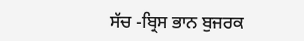ਸੱਚ -ਬ੍ਰਿਸ ਭਾਨ ਬੁਜਰਕ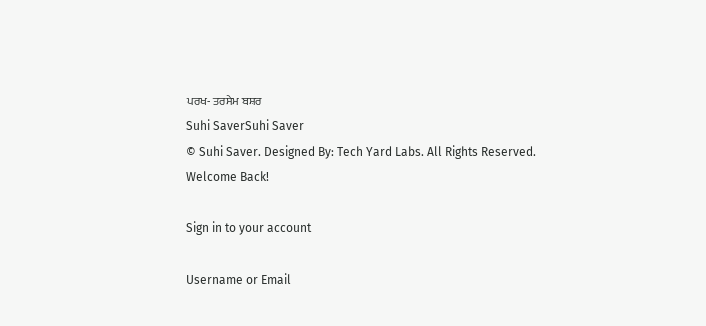ਪਰਖ- ਤਰਸੇਮ ਬਸ਼ਰ
Suhi SaverSuhi Saver
© Suhi Saver. Designed By: Tech Yard Labs. All Rights Reserved.
Welcome Back!

Sign in to your account

Username or Email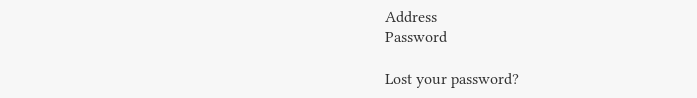Address
Password

Lost your password?